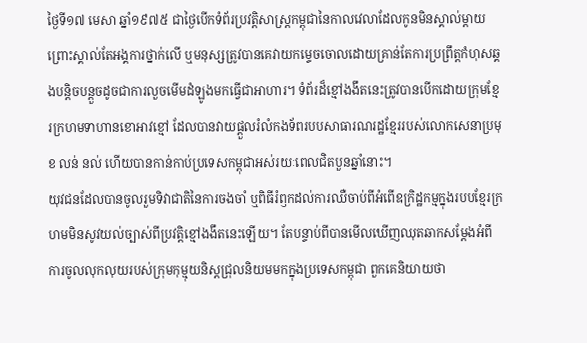ថ្ងៃទី១៧ មេសា ឆ្នាំ១៩៧៥ ជាថ្ងៃបើកទំព័រប្រវត្តិសាស្ត្រកម្ពុជានៃកាលវេលាដែលកូនមិនស្គាល់ម្តាយ ព្រោះស្គាល់តែអង្គការថ្នាក់លើ ឬមនុស្សត្រូវបានគេវាយកម្ទេចចោលដោយគ្រាន់តែការប្រព្រឹត្តកំហុសឆ្គងបន្តិចបន្តួចដូចជាការលួចមើមដំឡូងមកធ្វើជាអាហារ។ ទំព័រដ៏ខ្មៅងងឹតនេះត្រូវបានបើកដោយក្រុមខ្មែរក្រហមទាហានខោអាវខ្មៅ ដែលបានវាយផ្តួលរំលំកងទ័ពរបបសាធារណរដ្ឋខ្មែររបស់លោកសេនាប្រមុខ លន់ នល់ ហើយបានកាន់កាប់ប្រទេសកម្ពុជាអស់រយៈពេលជិតបួនឆ្នាំនោះ។
យុវជនដែលបានចូលរួមទិវាជាតិនៃការចងចាំ ឬពិធីរំឭកដល់ការឈឺចាប់ពីអំពើឧក្រិដ្ឋកម្មក្នុងរបបខ្មែរក្រហមមិនសូវយល់ច្បាស់ពីប្រវត្តិខ្មៅងងឹតនេះឡើយ។ តែបន្ទាប់ពីបានមើលឃើញឈុតឆាកសម្តែងអំពីការចូលលុកលុយរបស់ក្រុមកុម្មុយនិស្តជ្រុលនិយមមកក្នុងប្រទេសកម្ពុជា ពួកគេនិយាយថា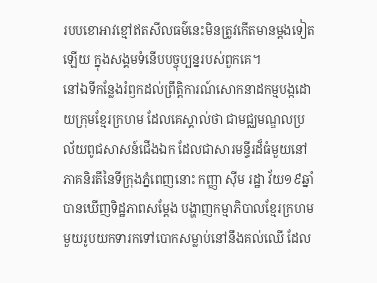របបខោអាវខ្មៅឥតសីលធម៌នេះមិនត្រូវកើតមានម្តងទៀតឡើយ ក្នុងសង្គមទំនើបបច្ចុប្បន្នរបស់ពួកគេ។
នៅឯទីកន្លែងរំឭកដល់ព្រឹត្តិការណ៍សោកនាដកម្មបង្កដោយក្រុមខ្មែរក្រហម ដែលគេស្គាល់ថា ជាមជ្ឈមណ្ឌលប្រល័យពូជសាសន៍ជើងឯក ដែលជាសារមន្ទីរដ៏ធំមួយនៅភាគនិរតីនៃទីក្រុងភ្នំពេញនោះ កញ្ញា ស៊ីម រដ្ឋា វ័យ១៩ឆ្នាំបានឃើញទិដ្ឋភាពសម្តែង បង្ហាញកម្មាភិបាលខ្មែរក្រហមមួយរូបយកទារកទៅបោកសម្លាប់នៅនឹងគល់ឈើ ដែល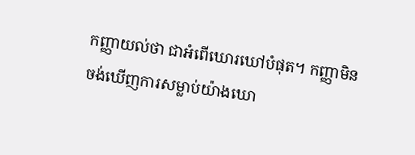កញ្ញាយល់ថា ជាអំពើឃោរឃៅបំផុត។ កញ្ញាមិនចង់ឃើញការសម្លាប់យ៉ាងឃោ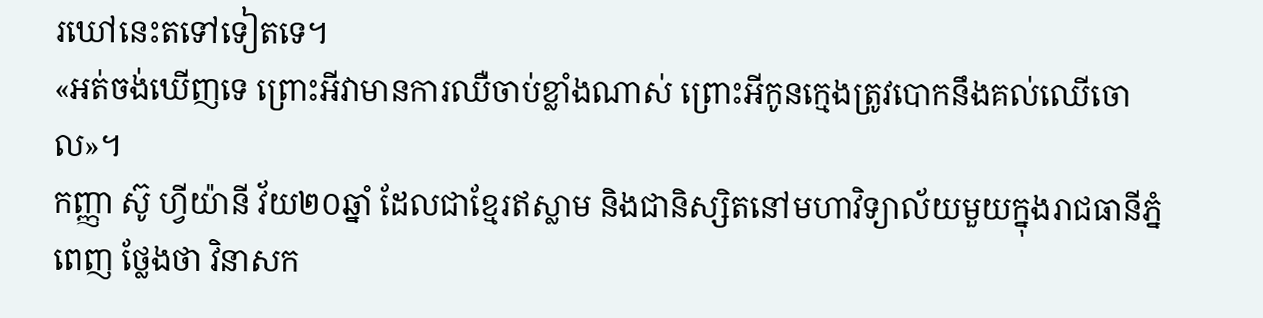រឃៅនេះតទៅទៀតទេ។
«អត់ចង់ឃើញទេ ព្រោះអីវាមានការឈឺចាប់ខ្លាំងណាស់ ព្រោះអីកូនក្មេងត្រូវបោកនឹងគល់ឈើចោល»។
កញ្ញា ស៊ូ ហ្វីយ៉ានី វ័យ២០ឆ្នាំ ដែលជាខ្មែរឥស្លាម និងជានិស្សិតនៅមហាវិទ្យាល័យមួយក្នុងរាជធានីភ្នំពេញ ថ្លែងថា វិនាសក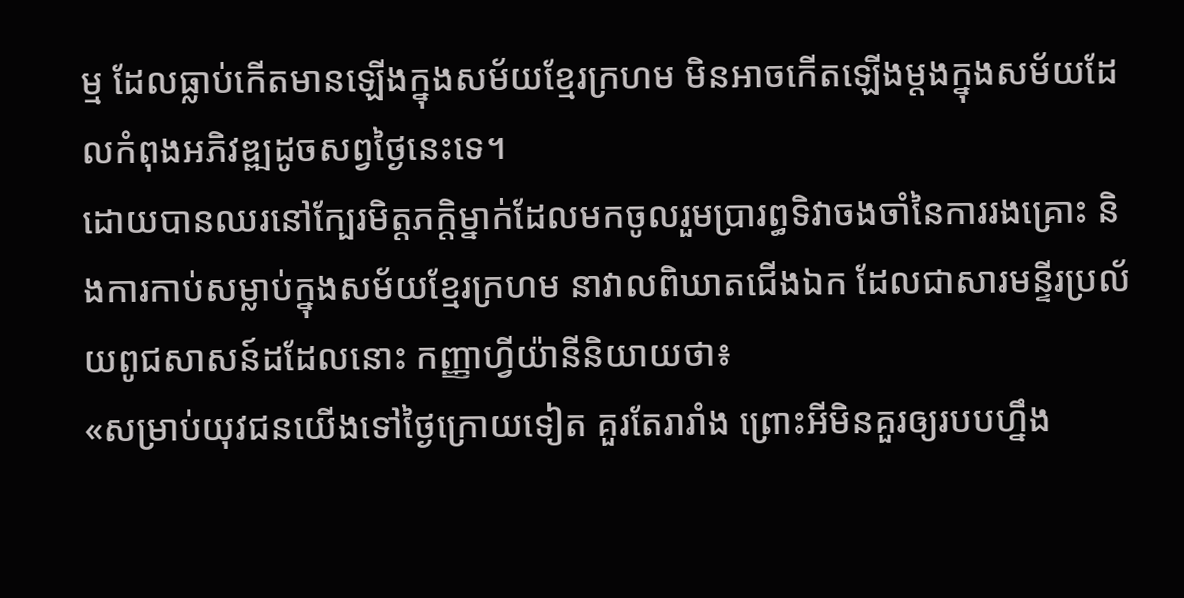ម្ម ដែលធ្លាប់កើតមានឡើងក្នុងសម័យខ្មែរក្រហម មិនអាចកើតឡើងម្តងក្នុងសម័យដែលកំពុងអភិវឌ្ឍដូចសព្វថ្ងៃនេះទេ។
ដោយបានឈរនៅក្បែរមិត្តភក្តិម្នាក់ដែលមកចូលរួមប្រារព្ធទិវាចងចាំនៃការរងគ្រោះ និងការកាប់សម្លាប់ក្នុងសម័យខ្មែរក្រហម នាវាលពិឃាតជើងឯក ដែលជាសារមន្ទីរប្រល័យពូជសាសន៍ដដែលនោះ កញ្ញាហ្វីយ៉ានីនិយាយថា៖
«សម្រាប់យុវជនយើងទៅថ្ងៃក្រោយទៀត គួរតែរារាំង ព្រោះអីមិនគួរឲ្យរបបហ្នឹង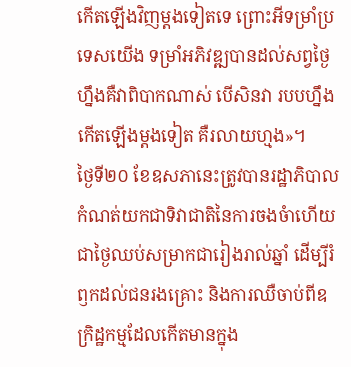កើតឡើងវិញម្តងទៀតទេ ព្រោះអីទម្រាំប្រទេសយើង ទម្រាំអភិវឌ្ឍបានដល់សព្វថ្ងៃហ្នឹងគឺវាពិបាកណាស់ បើសិនវា របបហ្នឹងកើតឡើងម្តងទៀត គឺរលាយហ្មង»។
ថ្ងៃទី២០ ខែឧសភានេះត្រូវបានរដ្ឋាភិបាលកំណត់យកជាទិវាជាតិនៃការចងចំាហើយជាថ្ងៃឈប់សម្រាកជារៀងរាល់ឆ្នាំ ដើម្បីរំឭកដល់ជនរងគ្រោះ និងការឈឺចាប់ពីឧក្រិដ្ឋកម្មដែលកើតមានក្នុង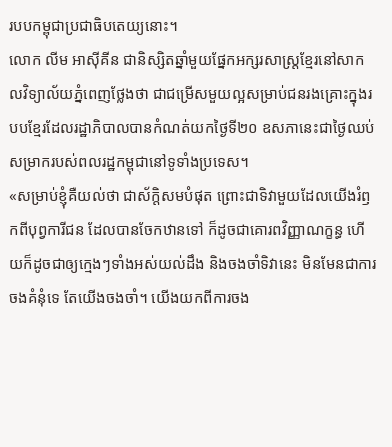របបកម្ពុជាប្រជាធិបតេយ្យនោះ។
លោក លីម អាស៊ីគីន ជានិស្សិតឆ្នាំមួយផ្នែកអក្សរសាស្ត្រខ្មែរនៅសាកលវិទ្យាល័យភ្នំពេញថ្លែងថា ជាជម្រើសមួយល្អសម្រាប់ជនរងគ្រោះក្នុងរបបខ្មែរដែលរដ្ឋាភិបាលបានកំណត់យកថ្ងៃទី២០ ឧសភានេះជាថ្ងៃឈប់សម្រាករបស់ពលរដ្ឋកម្ពុជានៅទូទាំងប្រទេស។
«សម្រាប់ខ្ញុំគឺយល់ថា ជាស័ក្តិសមបំផុត ព្រោះជាទិវាមួយដែលយើងរំឭកពីបុព្វការីជន ដែលបានចែកឋានទៅ ក៏ដូចជាគោរពវិញ្ញាណក្ខន្ធ ហើយក៏ដូចជាឲ្យក្មេងៗទាំងអស់យល់ដឹង និងចងចាំទិវានេះ មិនមែនជាការចងគំនុំទេ តែយើងចងចាំ។ យើងយកពីការចង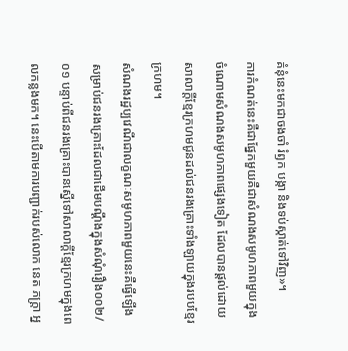គំនុំនេះមកជាចងចាំ រំឭក បង្កា និងទប់ស្កាត់ទៅវិញ»។
ការកំណត់នេះគឺជាផ្នែកមួយគឺជាសំណងសមូហភាពមួយក្នុងចំណោមសំណងសមូហភាពផ្សេងទៀត ដែលបានផ្តល់ដោយសាលាក្តីខ្មែរក្រហមជូនដល់ជនរងគ្រោះទាំងឡាយក្នុងរបបខ្មែរក្រហម។
សំណងរដ្ឋប្បវេណីជាលក្ខណៈសមូហភាពមួយនេះគឺធ្វើឡើងសម្រាប់ជនរងគ្រោះដែលជាដើមបណ្តឹងក្នុងសំណុំរឿង០០២/០១ បន្ទាប់ពីជនរងគ្រោះបានស្នើទៅសាលាក្តីខ្មែរក្រហមក្នុងពេលកន្លងមក។ នេះបើតាមការបញ្ជាក់របស់លោក នេត ភក្រ្តា អ្ន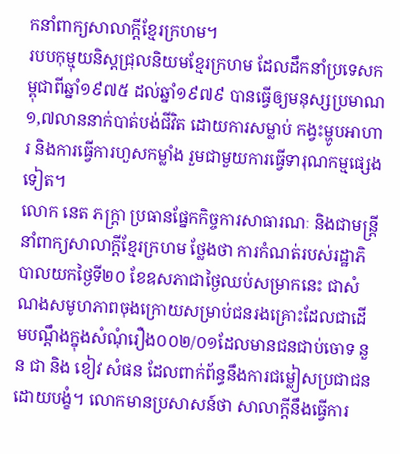កនាំពាក្យសាលាក្តីខ្មែរក្រហម។
របបកុម្មុយនិស្តជ្រុលនិយមខ្មែរក្រហម ដែលដឹកនាំប្រទេសកម្ពុជាពីឆ្នាំ១៩៧៥ ដល់ឆ្នាំ១៩៧៩ បានធ្វើឲ្យមនុស្សប្រមាណ១,៧លាននាក់បាត់បង់ជីវិត ដោយការសម្លាប់ កង្វះម្ហូបអាហារ និងការធ្វើការហួសកម្លាំង រួមជាមួយការធ្វើទារុណកម្មផ្សេងទៀត។
លោក នេត ភក្ត្រា ប្រធានផ្នែកកិច្ចការសាធារណៈ និងជាមន្ត្រីនាំពាក្យសាលាក្តីខ្មែរក្រហម ថ្លែងថា ការកំណត់របស់រដ្ឋាភិបាលយកថ្ងៃទី២០ ខែឧសភាជាថ្ងៃឈប់សម្រាកនេះ ជាសំណងសមូហភាពចុងក្រោយសម្រាប់ជនរងគ្រោះដែលជាដើមបណ្តឹងក្នុងសំណុំរឿង០០២/០១ដែលមានជនជាប់ចោទ នួន ជា និង ខៀវ សំផន ដែលពាក់ព័ន្ធនឹងការជម្លៀសប្រជាជនដោយបង្ខំ។ លោកមានប្រសាសន៍ថា សាលាក្តីនឹងធ្វើការ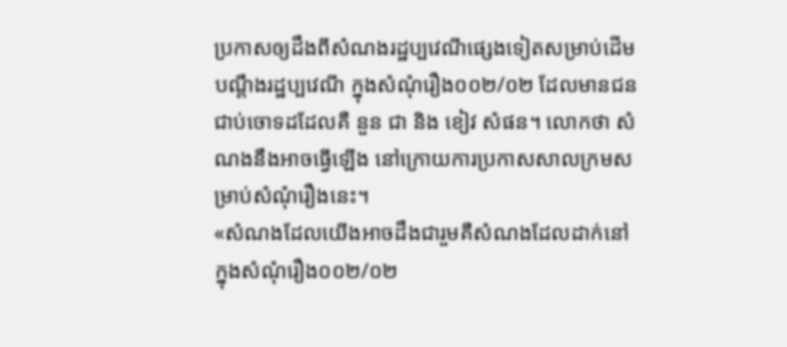ប្រកាសឲ្យដឹងពីសំណងរដ្ឋប្បវេណីផ្សេងទៀតសម្រាប់ដើមបណ្តឹងរដ្ឋប្បវេណី ក្នុងសំណុំរឿង០០២/០២ ដែលមានជនជាប់ចោទដដែលគឺ នួន ជា និង ខៀវ សំផន។ លោកថា សំណងនឹងអាចធ្វើឡើង នៅក្រោយការប្រកាសសាលក្រមសម្រាប់សំណុំរឿងនេះ។
«សំណងដែលយើងអាចដឹងជារួមគឺសំណងដែលដាក់នៅក្នុងសំណុំរឿង០០២/០២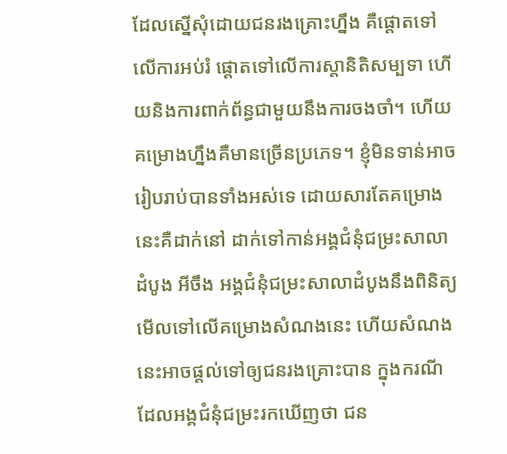ដែលស្នើសុំដោយជនរងគ្រោះហ្នឹង គឺផ្តោតទៅលើការអប់រំ ផ្តោតទៅលើការស្តានិតិសម្បទា ហើយនិងការពាក់ព័ន្ធជាមួយនឹងការចងចាំ។ ហើយគម្រោងហ្នឹងគឺមានច្រើនប្រភេទ។ ខ្ញុំមិនទាន់អាចរៀបរាប់បានទាំងអស់ទេ ដោយសារតែគម្រោងនេះគឺដាក់នៅ ដាក់ទៅកាន់អង្គជំនុំជម្រះសាលាដំបូង អីចឹង អង្គជំនុំជម្រះសាលាដំបូងនឹងពិនិត្យមើលទៅលើគម្រោងសំណងនេះ ហើយសំណងនេះអាចផ្តល់ទៅឲ្យជនរងគ្រោះបាន ក្នុងករណីដែលអង្គជំនុំជម្រះរកឃើញថា ជន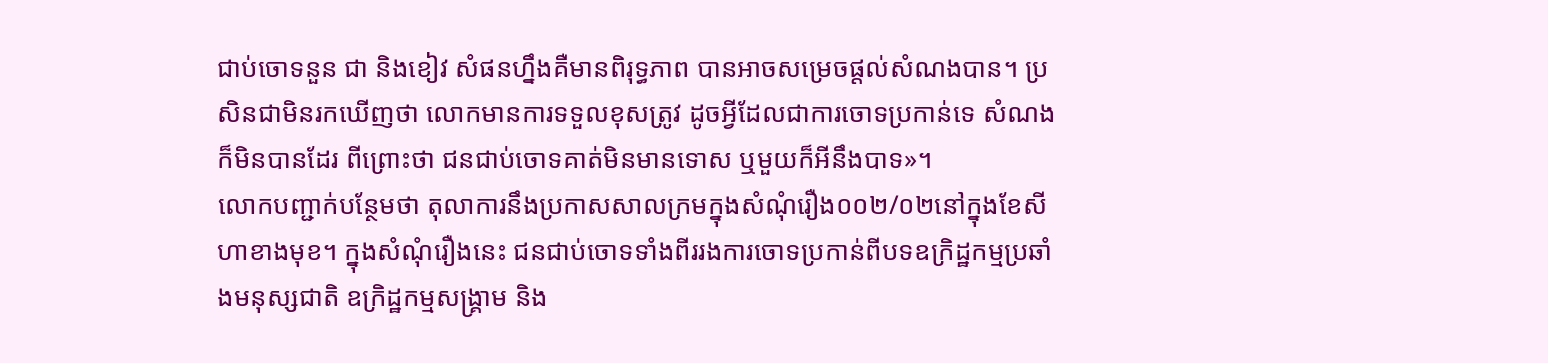ជាប់ចោទនួន ជា និងខៀវ សំផនហ្នឹងគឺមានពិរុទ្ធភាព បានអាចសម្រេចផ្តល់សំណងបាន។ ប្រសិនជាមិនរកឃើញថា លោកមានការទទួលខុសត្រូវ ដូចអ្វីដែលជាការចោទប្រកាន់ទេ សំណងក៏មិនបានដែរ ពីព្រោះថា ជនជាប់ចោទគាត់មិនមានទោស ឬមួយក៏អីនឹងបាទ»។
លោកបញ្ជាក់បន្ថែមថា តុលាការនឹងប្រកាសសាលក្រមក្នុងសំណុំរឿង០០២/០២នៅក្នុងខែសីហាខាងមុខ។ ក្នុងសំណុំរឿងនេះ ជនជាប់ចោទទាំងពីររងការចោទប្រកាន់ពីបទឧក្រិដ្ឋកម្មប្រឆាំងមនុស្សជាតិ ឧក្រិដ្ឋកម្មសង្គ្រាម និង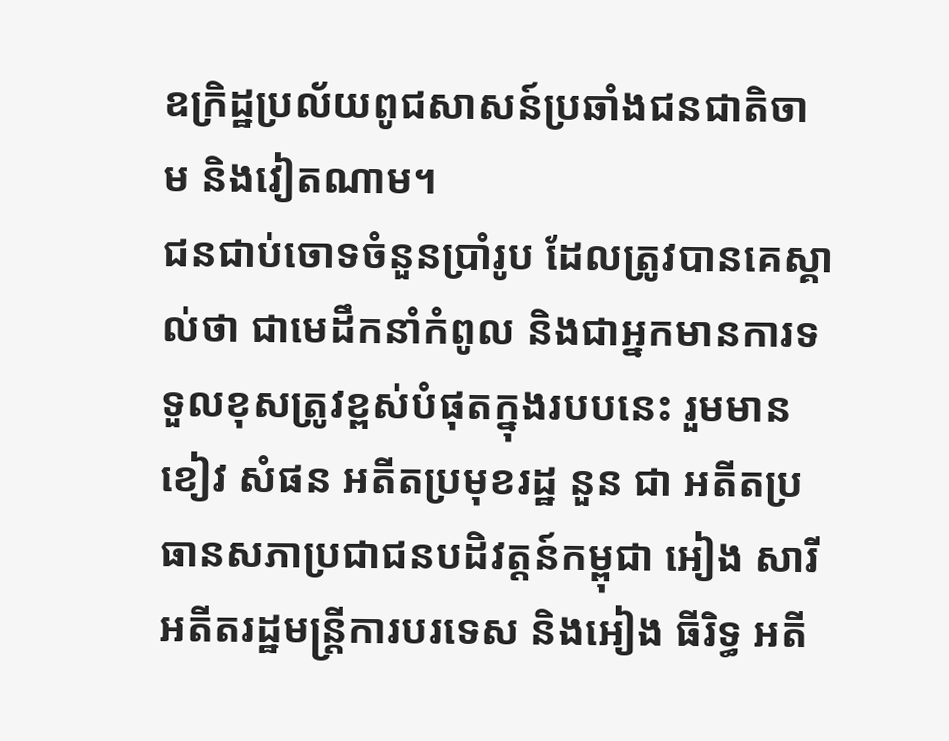ឧក្រិដ្ឋប្រល័យពូជសាសន៍ប្រឆាំងជនជាតិចាម និងវៀតណាម។
ជនជាប់ចោទចំនួនប្រាំរូប ដែលត្រូវបានគេស្គាល់ថា ជាមេដឹកនាំកំពូល និងជាអ្នកមានការទទួលខុសត្រូវខ្ពស់បំផុតក្នុងរបបនេះ រួមមានខៀវ សំផន អតីតប្រមុខរដ្ឋ នួន ជា អតីតប្រធានសភាប្រជាជនបដិវត្តន៍កម្ពុជា អៀង សារី អតីតរដ្ឋមន្ត្រីការបរទេស និងអៀង ធីរិទ្ធ អតី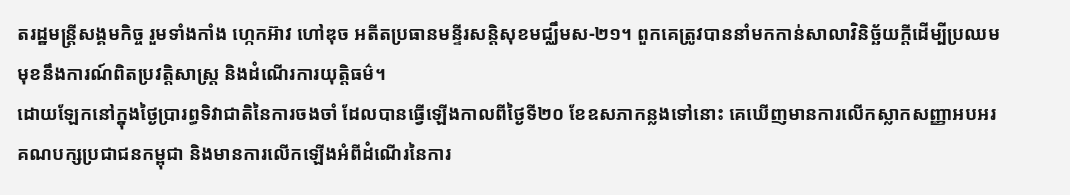តរដ្ឋមន្ត្រីសង្គមកិច្ច រួមទាំងកាំង ហ្កេកអ៊ាវ ហៅឌុច អតីតប្រធានមន្ទីរសន្តិសុខមជ្ឈឹមស-២១។ ពួកគេត្រូវបាននាំមកកាន់សាលាវិនិច្ឆ័យក្ដីដើម្បីប្រឈមមុខនឹងការណ៍ពិតប្រវត្តិសាស្ត្រ និងដំណើរការយុត្តិធម៌។
ដោយឡែកនៅក្នុងថ្ងៃប្រារព្ធទិវាជាតិនៃការចងចាំ ដែលបានធ្វើឡើងកាលពីថ្ងៃទី២០ ខែឧសភាកន្លងទៅនោះ គេឃើញមានការលើកស្លាកសញ្ញាអបអរគណបក្សប្រជាជនកម្ពុជា និងមានការលើកឡើងអំពីដំណើរនៃការ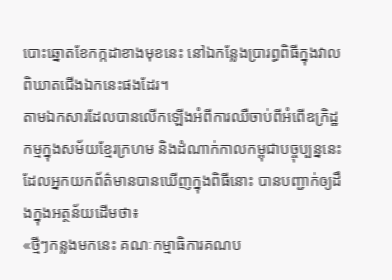បោះឆ្នោតខែកក្កដាខាងមុខនេះ នៅឯកន្លែងប្រារព្ធពិធីក្នុងវាលពិឃាតជើងឯកនេះផងដែរ។
តាមឯកសារដែលបានលើកឡើងអំពីការឈឺចាប់ពីអំពើឧក្រិដ្ឋកម្មក្នុងសម័យខ្មែរក្រហម និងដំណាក់កាលកម្ពុជាបច្ចុប្បន្ននេះ ដែលអ្នកយកព័ត៌មានបានឃើញក្នុងពិធីនោះ បានបញ្ជាក់ឲ្យដឹងក្នុងអត្ថន័យដើមថា៖
«ថ្មីៗកន្លងមកនេះ គណៈកម្មាធិការគណប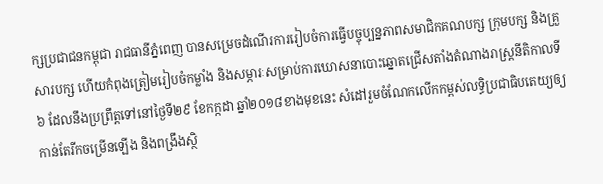ក្សប្រជាជនកម្ពុជា រាជធានីភ្នំពេញ បានសម្រេចដំណើរការរៀបចំការធ្វើបច្ចុប្បន្នភាពសមាជិកគណបក្ស ក្រុមបក្ស និងគ្រួសារបក្ស ហើយកំពុងត្រៀមរៀបចំកម្លាំង និងសម្ភារៈសម្រាប់ការឃោសនាបោះឆ្នោតជ្រើសតាំងតំណាងរាស្ត្រនីតិកាលទី៦ ដែលនឹងប្រព្រឹត្តទៅនៅថ្ងៃទី២៩ ខែកក្កដា ឆ្នាំ២០១៨ខាងមុខនេះ សំដៅរួមចំណែកលើកកម្ពស់លទ្ធិប្រជាធិបតេយ្យឲ្យកាន់តែរីកចម្រើនឡើង និងពង្រឹងសិ្ថ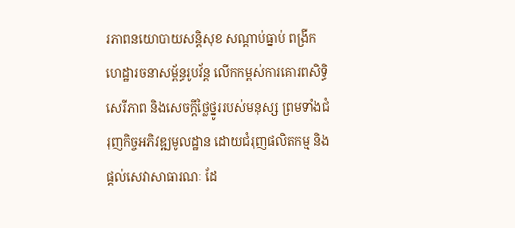រភាពនយោបាយសន្តិសុខ សណ្តាប់ធ្នាប់ ពង្រីកហេដ្ឋារចនាសម្ព័ន្ធរូបវ័ន្ត លើកកម្ពស់ការគោរពសិទ្ធិ សេរីភាព និងសេចក្តីថ្លៃថ្នូររបស់មនុស្ស ព្រមទាំងជំរុញកិច្ចអភិវឌ្ឍមូលដ្ឋាន ដោយជំរុញផលិតកម្ម និងផ្តល់សេវាសាធារណៈ ដែ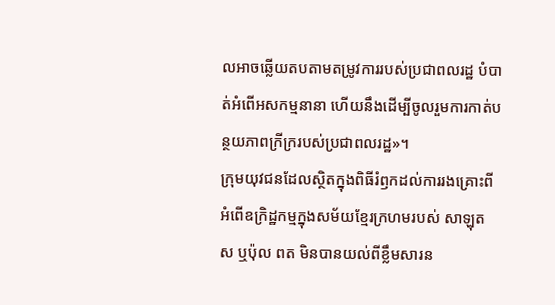លអាចឆ្លើយតបតាមតម្រូវការរបស់ប្រជាពលរដ្ឋ បំបាត់អំពើអសកម្មនានា ហើយនឹងដើម្បីចូលរួមការកាត់បន្ថយភាពក្រីក្ររបស់ប្រជាពលរដ្ឋ»។
ក្រុមយុវជនដែលស្ថិតក្នុងពិធីរំឭកដល់ការរងគ្រោះពីអំពើឧក្រិដ្ឋកម្មក្នុងសម័យខ្មែរក្រហមរបស់ សាឡុត ស ឬប៉ុល ពត មិនបានយល់ពីខ្លឹមសារន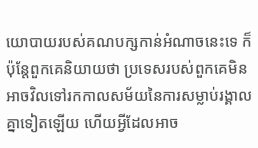យោបាយរបស់គណបក្សកាន់អំណាចនេះទេ ក៏ប៉ុន្តែពួកគេនិយាយថា ប្រទេសរបស់ពួកគេមិនអាចវិលទៅរកកាលសម័យនៃការសម្លាប់រង្គាលគ្នាទៀតឡើយ ហើយអ្វីដែលអាច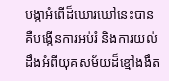បង្កាអំពើដ៏ឃោរឃៅនេះបាន គឺបង្កើនការអប់រំ និងការយល់ដឹងអំពីយុគសម័យដ៏ខ្មៅងងឹត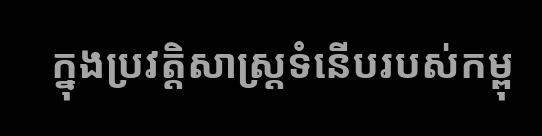ក្នុងប្រវត្តិសាស្ត្រទំនើបរបស់កម្ពុ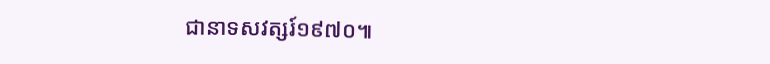ជានាទសវត្សរ៍១៩៧០៕